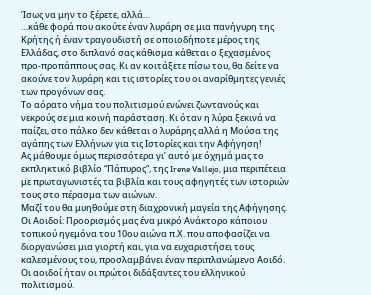Ίσως να μην το ξέρετε, αλλά…
…κάθε φορά που ακούτε έναν λυράρη σε μια πανήγυρη της Κρήτης ή έναν τραγουδιστή σε οποιοδήποτε μέρος της Ελλάδας, στο διπλανό σας κάθισμα κάθεται ο ξεχασμένος προ-προπάππους σας. Κι αν κοιτάξετε πίσω του, θα δείτε να ακούνε τον λυράρη και τις ιστορίες του οι αναρίθμητες γενιές των προγόνων σας.
Το αόρατο νήμα του πολιτισμού ενώνει ζωντανούς και νεκρούς σε μια κοινή παράσταση. Κι όταν η λύρα ξεκινά να παίζει, στο πάλκο δεν κάθεται ο λυράρης αλλά η Μούσα της αγάπης των Ελλήνων για τις Ιστορίες και την Αφήγηση!
Ας μάθουμε όμως περισσότερα γι’ αυτό με όχημά μας το εκπληκτικό βιβλίο “Πάπυρος“, της Irene Vallejo, μια περιπέτεια με πρωταγωνιστές τα βιβλία και τους αφηγητές των ιστοριών τους στο πέρασμα των αιώνων.
Μαζί του θα μυηθούμε στη διαχρονική μαγεία της Αφήγησης.
Οι Αοιδοί: Προορισμός μας ένα μικρό Ανάκτορο κάποιου τοπικού ηγεμόνα του 10ου αιώνα π.Χ. που αποφασίζει να διοργανώσει μια γιορτή και, για να ευχαριστήσει τους καλεσμένους του, προσλαμβάνει έναν περιπλανώμενο Αοιδό.
Οι αοιδοί ήταν οι πρώτοι διδάξαντες του ελληνικού πολιτισμού.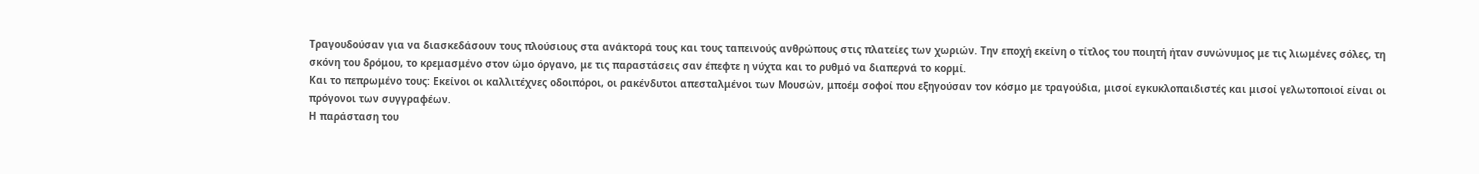Τραγουδούσαν για να διασκεδάσουν τους πλούσιους στα ανάκτορά τους και τους ταπεινούς ανθρώπους στις πλατείες των χωριών. Την εποχή εκείνη ο τίτλος του ποιητή ήταν συνώνυμος με τις λιωμένες σόλες, τη σκόνη του δρόμου, το κρεμασμένο στον ώμο όργανο, με τις παραστάσεις σαν έπεφτε η νύχτα και το ρυθμό να διαπερνά το κορμί.
Και το πεπρωμένο τους: Εκείνοι οι καλλιτέχνες οδοιπόροι, οι ρακένδυτοι απεσταλμένοι των Μουσών, μποέμ σοφοί που εξηγούσαν τον κόσμο με τραγούδια, μισοί εγκυκλοπαιδιστές και μισοί γελωτοποιοί είναι οι πρόγονοι των συγγραφέων.
Η παράσταση του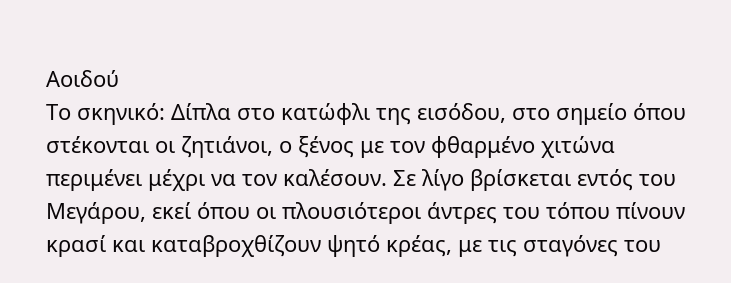Αοιδού
Το σκηνικό: Δίπλα στο κατώφλι της εισόδου, στο σημείο όπου στέκονται οι ζητιάνοι, ο ξένος με τον φθαρμένο χιτώνα περιμένει μέχρι να τον καλέσουν. Σε λίγο βρίσκεται εντός του Μεγάρου, εκεί όπου οι πλουσιότεροι άντρες του τόπου πίνουν κρασί και καταβροχθίζουν ψητό κρέας, με τις σταγόνες του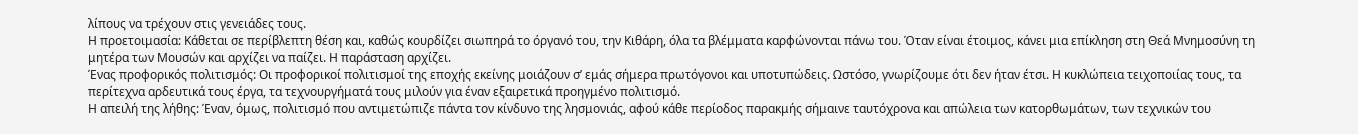λίπους να τρέχουν στις γενειάδες τους.
Η προετοιμασία: Κάθεται σε περίβλεπτη θέση και, καθώς κουρδίζει σιωπηρά το όργανό του, την Κιθάρη, όλα τα βλέμματα καρφώνονται πάνω του. Όταν είναι έτοιμος, κάνει μια επίκληση στη Θεά Μνημοσύνη τη μητέρα των Μουσών και αρχίζει να παίζει. Η παράσταση αρχίζει.
Ένας προφορικός πολιτισμός: Οι προφορικοί πολιτισμοί της εποχής εκείνης μοιάζουν σ’ εμάς σήμερα πρωτόγονοι και υποτυπώδεις. Ωστόσο, γνωρίζουμε ότι δεν ήταν έτσι. Η κυκλώπεια τειχοποιίας τους, τα περίτεχνα αρδευτικά τους έργα, τα τεχνουργήματά τους μιλούν για έναν εξαιρετικά προηγμένο πολιτισμό.
Η απειλή της λήθης: Έναν, όμως, πολιτισμό που αντιμετώπιζε πάντα τον κίνδυνο της λησμονιάς, αφού κάθε περίοδος παρακμής σήμαινε ταυτόχρονα και απώλεια των κατορθωμάτων, των τεχνικών του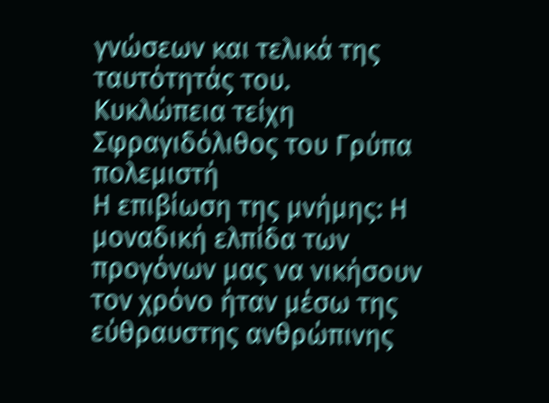γνώσεων και τελικά της ταυτότητάς του.
Κυκλώπεια τείχη
Σφραγιδόλιθος του Γρύπα πολεμιστή
Η επιβίωση της μνήμης: Η μοναδική ελπίδα των προγόνων μας να νικήσουν τον χρόνο ήταν μέσω της εύθραυστης ανθρώπινης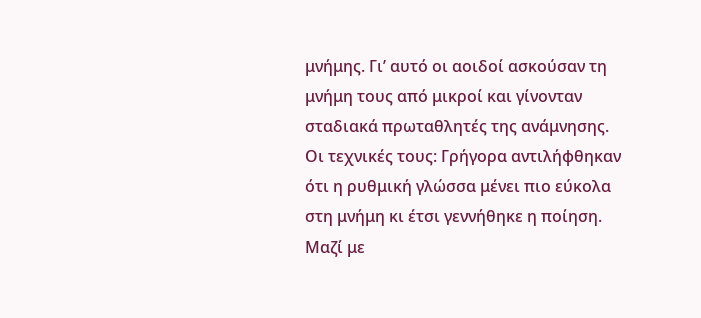μνήμης. Γι’ αυτό οι αοιδοί ασκούσαν τη μνήμη τους από μικροί και γίνονταν σταδιακά πρωταθλητές της ανάμνησης.
Οι τεχνικές τους: Γρήγορα αντιλήφθηκαν ότι η ρυθμική γλώσσα μένει πιο εύκολα στη μνήμη κι έτσι γεννήθηκε η ποίηση. Μαζί με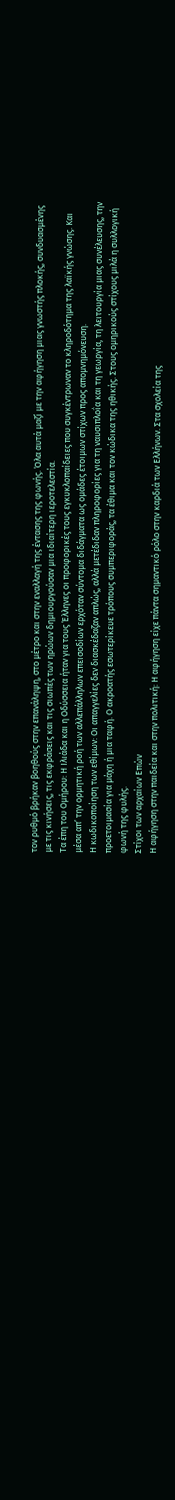τον ρυθμό βρήκαν βοηθούς στην επανάληψη, στο μέτρο και στην εναλλαγή της έντασης της φωνής. Όλα αυτά μαζί με την αφήγηση μιας γνωστής πλοκής, συνδυασμένης με τις κινήσεις, τις εκφράσεις και τις σιωπές των ηρώων δημιουργούσαν μια ιδιαίτερη ιεροτελεστία.
Τα έπη του Ομήρου: Η Ιλιάδα και η Οδύσσεια ήταν για τους Έλληνες οι προφορικές τους εγκυκλοπαίδειες που συγκέντρωναν το κληροδότημα της λαϊκής γνώσης. Και μέσα απ’ την ορμητική ροή των αλλεπάλληλων επεισοδίων ερχόταν σύντομα διδάγματα ως ομάδες έτοιμων στίχων προς απομνημόνευση.
Η κωδικοποίηση των εθίμων: Οι απαγγελίες δεν διασκέδαζαν απλώς, αλλά μετέδιδαν πληροφορίες για τη ναυσιπλοΐα και τη γεωργία, τη λειτουργία μιας συνέλευσης, την προετοιμασία για μάχη ή μια ταφή. Ο ακροατής εσωτερίκευε τρόπους συμπεριφοράς, τα έθιμα και τον κώδικα της ηθικής. Στους ομηρικούς στίχους μιλά η συλλογική φωνή της φυλής.
Στίχοι των αρχαίων Επών
Η αφήγηση στην παιδεία και στην πολιτική: Η αφήγηση είχε πάντα σημαντικό ρόλο στην καρδιά των Ελλήνων. Στα σχολεία της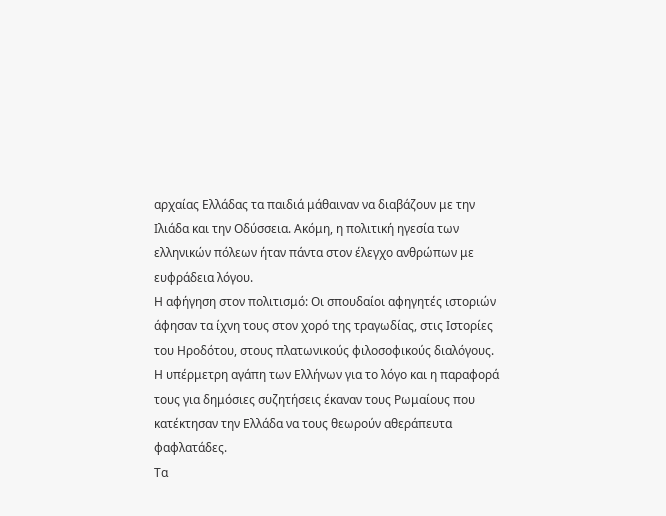αρχαίας Ελλάδας τα παιδιά μάθαιναν να διαβάζουν με την Ιλιάδα και την Οδύσσεια. Ακόμη, η πολιτική ηγεσία των ελληνικών πόλεων ήταν πάντα στον έλεγχο ανθρώπων με ευφράδεια λόγου.
Η αφήγηση στον πολιτισμό: Οι σπουδαίοι αφηγητές ιστοριών άφησαν τα ίχνη τους στον χορό της τραγωδίας, στις Ιστορίες του Ηροδότου, στους πλατωνικούς φιλοσοφικούς διαλόγους. Η υπέρμετρη αγάπη των Ελλήνων για το λόγο και η παραφορά τους για δημόσιες συζητήσεις έκαναν τους Ρωμαίους που κατέκτησαν την Ελλάδα να τους θεωρούν αθεράπευτα φαφλατάδες.
Τα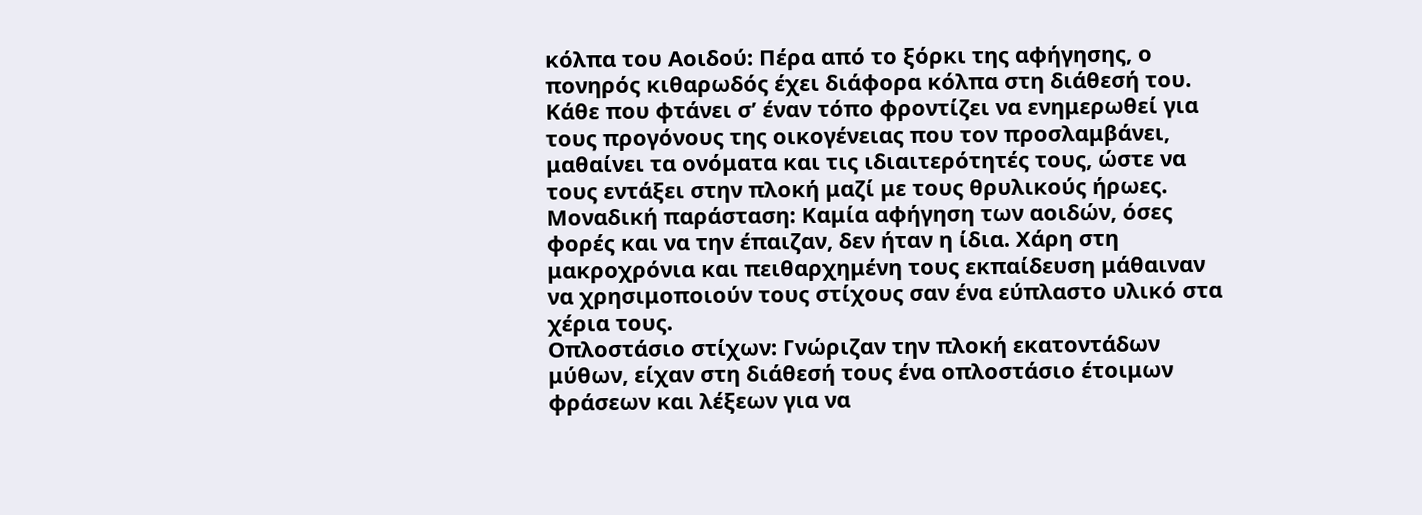κόλπα του Αοιδού: Πέρα από το ξόρκι της αφήγησης, ο πονηρός κιθαρωδός έχει διάφορα κόλπα στη διάθεσή του. Κάθε που φτάνει σ’ έναν τόπο φροντίζει να ενημερωθεί για τους προγόνους της οικογένειας που τον προσλαμβάνει, μαθαίνει τα ονόματα και τις ιδιαιτερότητές τους, ώστε να τους εντάξει στην πλοκή μαζί με τους θρυλικούς ήρωες.
Μοναδική παράσταση: Καμία αφήγηση των αοιδών, όσες φορές και να την έπαιζαν, δεν ήταν η ίδια. Χάρη στη μακροχρόνια και πειθαρχημένη τους εκπαίδευση μάθαιναν να χρησιμοποιούν τους στίχους σαν ένα εύπλαστο υλικό στα χέρια τους.
Οπλοστάσιο στίχων: Γνώριζαν την πλοκή εκατοντάδων μύθων, είχαν στη διάθεσή τους ένα οπλοστάσιο έτοιμων φράσεων και λέξεων για να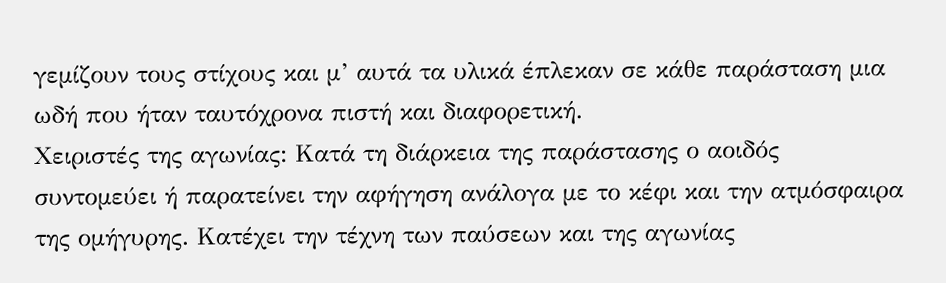γεμίζουν τους στίχους και μ’ αυτά τα υλικά έπλεκαν σε κάθε παράσταση μια ωδή που ήταν ταυτόχρονα πιστή και διαφορετική.
Χειριστές της αγωνίας: Κατά τη διάρκεια της παράστασης ο αοιδός συντομεύει ή παρατείνει την αφήγηση ανάλογα με το κέφι και την ατμόσφαιρα της ομήγυρης. Κατέχει την τέχνη των παύσεων και της αγωνίας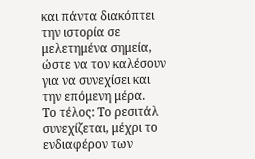και πάντα διακόπτει την ιστορία σε μελετημένα σημεία, ώστε να τον καλέσουν για να συνεχίσει και την επόμενη μέρα.
Το τέλος: Το ρεσιτάλ συνεχίζεται, μέχρι το ενδιαφέρον των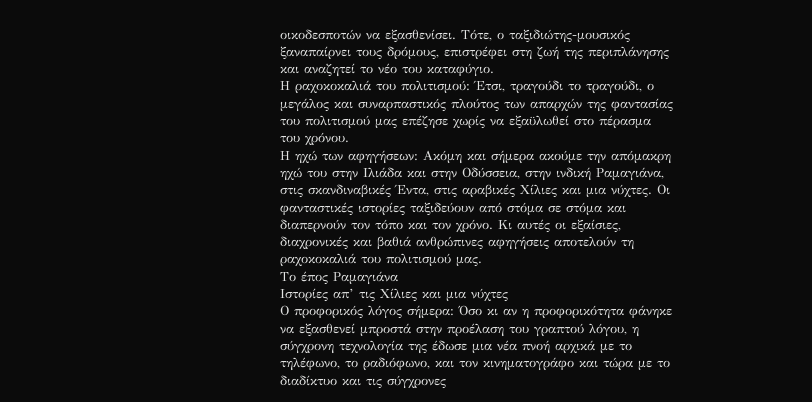οικοδεσποτών να εξασθενίσει. Τότε, ο ταξιδιώτης-μουσικός ξαναπαίρνει τους δρόμους, επιστρέφει στη ζωή της περιπλάνησης και αναζητεί το νέο του καταφύγιο.
Η ραχοκοκαλιά του πολιτισμού: Έτσι, τραγούδι το τραγούδι, ο μεγάλος και συναρπαστικός πλούτος των απαρχών της φαντασίας του πολιτισμού μας επέζησε χωρίς να εξαϋλωθεί στο πέρασμα του χρόνου.
Η ηχώ των αφηγήσεων: Ακόμη και σήμερα ακούμε την απόμακρη ηχώ του στην Ιλιάδα και στην Οδύσσεια, στην ινδική Ραμαγιάνα, στις σκανδιναβικές Έντα, στις αραβικές Xίλιες και μια νύχτες. Οι φανταστικές ιστορίες ταξιδεύουν από στόμα σε στόμα και διαπερνούν τον τόπο και τον χρόνο. Κι αυτές οι εξαίσιες, διαχρονικές και βαθιά ανθρώπινες αφηγήσεις αποτελούν τη ραχοκοκαλιά του πολιτισμού μας.
Το έπος Ραμαγιάνα
Ιστορίες απ’ τις Χίλιες και μια νύχτες
Ο προφορικός λόγος σήμερα: Όσο κι αν η προφορικότητα φάνηκε να εξασθενεί μπροστά στην προέλαση του γραπτού λόγου, η σύγχρονη τεχνολογία της έδωσε μια νέα πνοή αρχικά με το τηλέφωνο, το ραδιόφωνο, και τον κινηματογράφο και τώρα με το διαδίκτυο και τις σύγχρονες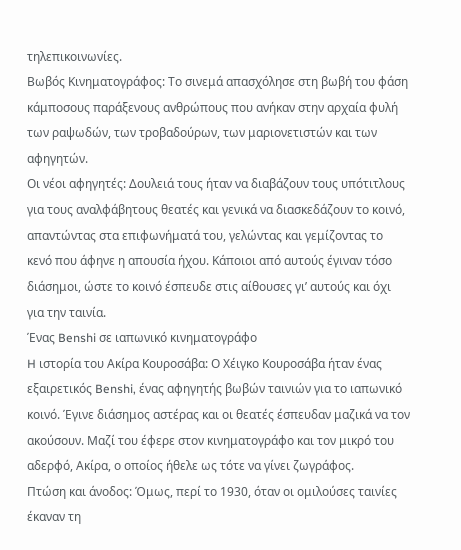τηλεπικοινωνίες.
Βωβός Κινηματογράφος: Το σινεμά απασχόλησε στη βωβή του φάση κάμποσους παράξενους ανθρώπους που ανήκαν στην αρχαία φυλή των ραψωδών, των τροβαδούρων, των μαριονετιστών και των αφηγητών.
Οι νέοι αφηγητές: Δουλειά τους ήταν να διαβάζουν τους υπότιτλους για τους αναλφάβητους θεατές και γενικά να διασκεδάζουν το κοινό, απαντώντας στα επιφωνήματά του, γελώντας και γεμίζοντας το κενό που άφηνε η απουσία ήχου. Κάποιοι από αυτούς έγιναν τόσο διάσημοι, ώστε το κοινό έσπευδε στις αίθουσες γι’ αυτούς και όχι για την ταινία.
Ένας Benshi σε ιαπωνικό κινηματογράφο
H ιστορία του Ακίρα Κουροσάβα: Ο Χέιγκο Κουροσάβα ήταν ένας εξαιρετικός Benshi, ένας αφηγητής βωβών ταινιών για το ιαπωνικό κοινό. Έγινε διάσημος αστέρας και οι θεατές έσπευδαν μαζικά να τον ακούσουν. Μαζί του έφερε στον κινηματογράφο και τον μικρό του αδερφό, Ακίρα, ο οποίος ήθελε ως τότε να γίνει ζωγράφος.
Πτώση και άνοδος: Όμως, περί το 1930, όταν οι ομιλούσες ταινίες έκαναν τη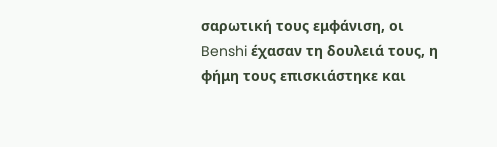σαρωτική τους εμφάνιση, οι Benshi έχασαν τη δουλειά τους, η φήμη τους επισκιάστηκε και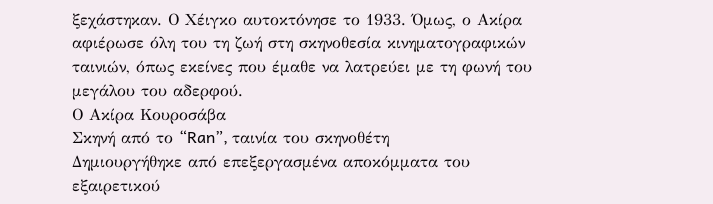ξεχάστηκαν. Ο Χέιγκο αυτοκτόνησε το 1933. Όμως, ο Ακίρα αφιέρωσε όλη του τη ζωή στη σκηνοθεσία κινηματογραφικών ταινιών, όπως εκείνες που έμαθε να λατρεύει με τη φωνή του μεγάλου του αδερφού.
Ο Ακίρα Κουροσάβα
Σκηνή από το “Ran”, ταινία του σκηνοθέτη
Δημιουργήθηκε από επεξεργασμένα αποκόμματα του εξαιρετικού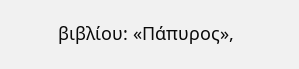βιβλίου: «Πάπυρος»,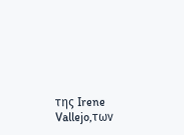της Irene Vallejo,των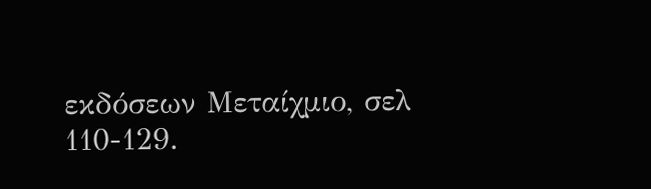εκδόσεων Μεταίχμιο, σελ 110-129.